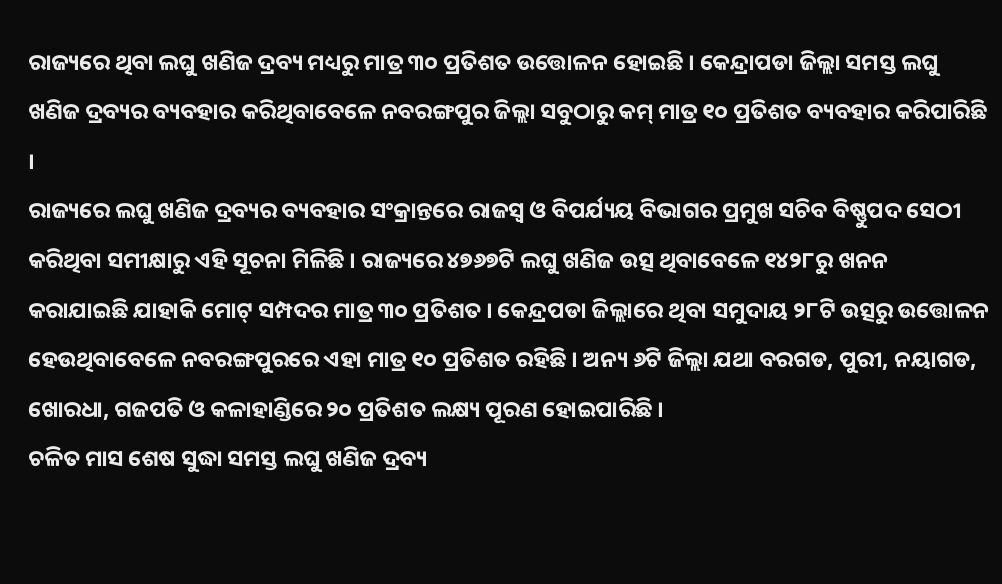ରାଜ୍ୟରେ ଥିବା ଲଘୁ ଖଣିଜ ଦ୍ରବ୍ୟ ମଧ୍ୟରୁ ମାତ୍ର ୩୦ ପ୍ରତିଶତ ଉତ୍ତୋଳନ ହୋଇଛି । କେନ୍ଦ୍ରାପଡା ଜିଲ୍ଲା ସମସ୍ତ ଲଘୁ ଖଣିଜ ଦ୍ରବ୍ୟର ବ୍ୟବହାର କରିଥିବାବେଳେ ନବରଙ୍ଗପୁର ଜିଲ୍ଲା ସବୁଠାରୁ କମ୍ ମାତ୍ର ୧୦ ପ୍ରତିଶତ ବ୍ୟବହାର କରିପାରିଛି ।
ରାଜ୍ୟରେ ଲଘୁ ଖଣିଜ ଦ୍ରବ୍ୟର ବ୍ୟବହାର ସଂକ୍ରାନ୍ତରେ ରାଜସ୍ୱ ଓ ବିପର୍ଯ୍ୟୟ ବିଭାଗର ପ୍ରମୁଖ ସଚିବ ବିଷ୍ଣୁପଦ ସେଠୀ କରିଥିବା ସମୀକ୍ଷାରୁ ଏହି ସୂଚନା ମିଳିଛି । ରାଜ୍ୟରେ ୪୭୬୭ଟି ଲଘୁ ଖଣିଜ ଉତ୍ସ ଥିବାବେଳେ ୧୪୨୮ରୁ ଖନନ କରାଯାଇଛି ଯାହାକି ମୋଟ୍ ସମ୍ପଦର ମାତ୍ର ୩୦ ପ୍ରତିଶତ । କେନ୍ଦ୍ରପଡା ଜିଲ୍ଲାରେ ଥିବା ସମୁଦାୟ ୨୮ଟି ଉତ୍ସରୁ ଉତ୍ତୋଳନ ହେଉଥିବାବେଳେ ନବରଙ୍ଗପୁରରେ ଏହା ମାତ୍ର ୧୦ ପ୍ରତିଶତ ରହିଛି । ଅନ୍ୟ ୬ଟି ଜିଲ୍ଲା ଯଥା ବରଗଡ, ପୁରୀ, ନୟାଗଡ, ଖୋରଧା, ଗଜପତି ଓ କଳାହାଣ୍ଡିରେ ୨୦ ପ୍ରତିଶତ ଲକ୍ଷ୍ୟ ପୂରଣ ହୋଇପାରିଛି ।
ଚଳିତ ମାସ ଶେଷ ସୁଦ୍ଧା ସମସ୍ତ ଲଘୁ ଖଣିଜ ଦ୍ରବ୍ୟ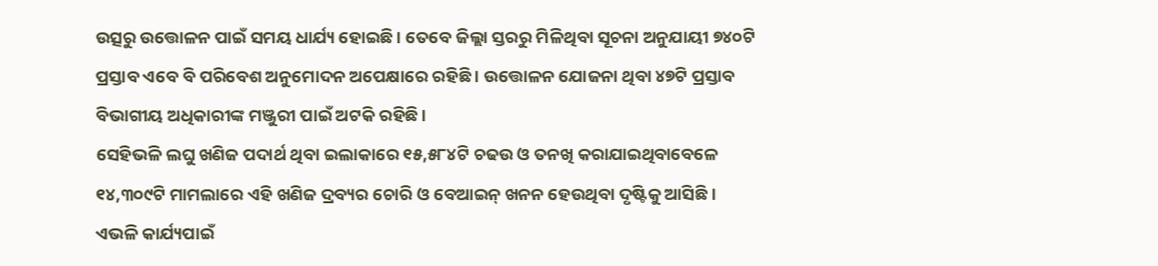ଉତ୍ସରୁ ଉତ୍ତୋଳନ ପାଇଁ ସମୟ ଧାର୍ଯ୍ୟ ହୋଇଛି । ତେବେ ଜିଲ୍ଲା ସ୍ତରରୁ ମିଳିଥିବା ସୂଚନା ଅନୁଯାୟୀ ୭୪୦ଟି ପ୍ରସ୍ତାବ ଏବେ ବି ପରିବେଶ ଅନୁମୋଦନ ଅପେକ୍ଷାରେ ରହିଛି । ଉତ୍ତୋଳନ ଯୋଜନା ଥିବା ୪୭ଟି ପ୍ରସ୍ତାବ ବିଭାଗୀୟ ଅଧିକାରୀଙ୍କ ମଞ୍ଜୁରୀ ପାଇଁ ଅଟକି ରହିଛି ।
ସେହିଭଳି ଲଘୁ ଖଣିଜ ପଦାର୍ଥ ଥିବା ଇଲାକାରେ ୧୫,୫୮୪ଟି ଚଢଉ ଓ ତନଖି କରାଯାଇଥିବାବେଳେ ୧୪,୩୦୯ଟି ମାମଲାରେ ଏହି ଖଣିଜ ଦ୍ରବ୍ୟର ଚୋରି ଓ ବେଆଇନ୍ ଖନନ ହେଉଥିବା ଦୃଷ୍ଟିକୁ ଆସିଛି । ଏଭଳି କାର୍ଯ୍ୟପାଇଁ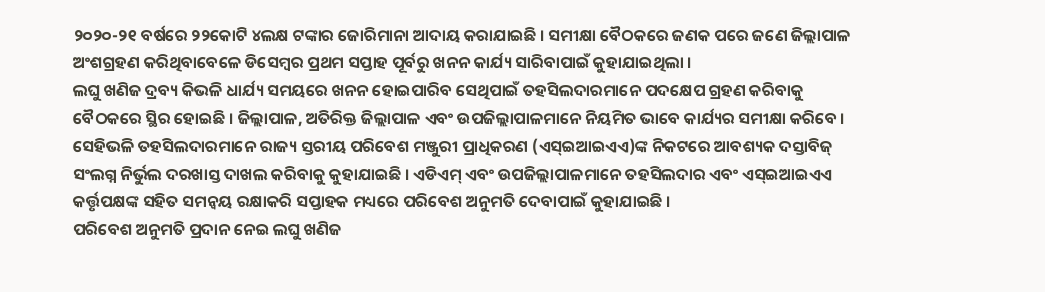୨୦୨୦-୨୧ ବର୍ଷରେ ୨୨କୋଟି ୪ଲକ୍ଷ ଟଙ୍କାର ଜୋରିମାନା ଆଦାୟ କରାଯାଇଛି । ସମୀକ୍ଷା ବୈଠକରେ ଜଣକ ପରେ ଜଣେ ଜିଲ୍ଲାପାଳ ଅଂଶଗ୍ରହଣ କରିଥିବାବେଳେ ଡିସେମ୍ବର ପ୍ରଥମ ସପ୍ତାହ ପୂର୍ବରୁ ଖନନ କାର୍ଯ୍ୟ ସାରିବାପାଇଁ କୁହାଯାଇଥିଲା ।
ଲଘୁ ଖଣିଜ ଦ୍ରବ୍ୟ କିଭଳି ଧାର୍ଯ୍ୟ ସମୟରେ ଖନନ ହୋଇପାରିବ ସେଥିପାଇଁ ତହସିଲଦାରମାନେ ପଦକ୍ଷେପ ଗ୍ରହଣ କରିବାକୁ ବୈଠକରେ ସ୍ଥିର ହୋଇଛି । ଜିଲ୍ଲାପାଳ, ଅତିରିକ୍ତ ଜିଲ୍ଲାପାଳ ଏବଂ ଉପଜିଲ୍ଲାପାଳମାନେ ନିୟମିତ ଭାବେ କାର୍ଯ୍ୟର ସମୀକ୍ଷା କରିବେ । ସେହିଭଳି ତହସିଲଦାରମାନେ ରାଜ୍ୟ ସ୍ତରୀୟ ପରିବେଶ ମଞ୍ଜୁରୀ ପ୍ରାଧିକରଣ (ଏସ୍ଇଆଇଏଏ)ଙ୍କ ନିକଟରେ ଆବଶ୍ୟକ ଦସ୍ତାବିଜ୍ ସଂଲଗ୍ନ ନିର୍ଭୁଲ ଦରଖାସ୍ତ ଦାଖଲ କରିବାକୁ କୁହାଯାଇଛି । ଏଡିଏମ୍ ଏବଂ ଉପଜିଲ୍ଲାପାଳମାନେ ତହସିଲଦାର ଏବଂ ଏସ୍ଇଆଇଏଏ କର୍ତ୍ତୃପକ୍ଷଙ୍କ ସହିତ ସମନ୍ୱୟ ରକ୍ଷାକରି ସପ୍ତାହକ ମଧ୍ୟରେ ପରିବେଶ ଅନୁମତି ଦେବାପାଇଁ କୁହାଯାଇଛି ।
ପରିବେଶ ଅନୁମତି ପ୍ରଦାନ ନେଇ ଲଘୁ ଖଣିଜ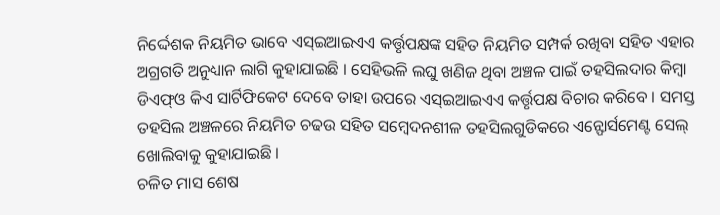ନିର୍ଦ୍ଦେଶକ ନିୟମିତ ଭାବେ ଏସ୍ଇଆଇଏଏ କର୍ତ୍ତୃପକ୍ଷଙ୍କ ସହିତ ନିୟମିତ ସମ୍ପର୍କ ରଖିବା ସହିତ ଏହାର ଅଗ୍ରଗତି ଅନୁଧ୍ୟାନ ଲାଗି କୁହାଯାଇଛି । ସେହିଭଳି ଲଘୁ ଖଣିଜ ଥିବା ଅଞ୍ଚଳ ପାଇଁ ତହସିଲଦାର କିମ୍ବା ଡିଏଫ୍ଓ କିଏ ସାର୍ଟିଫିକେଟ ଦେବେ ତାହା ଉପରେ ଏସ୍ଇଆଇଏଏ କର୍ତ୍ତୃପକ୍ଷ ବିଚାର କରିବେ । ସମସ୍ତ ତହସିଲ ଅଞ୍ଚଳରେ ନିୟମିତ ଚଢଉ ସହିତ ସମ୍ବେଦନଶୀଳ ତହସିଲଗୁଡିକରେ ଏନ୍ଫୋର୍ସମେଣ୍ଟ ସେଲ୍ ଖୋଲିବାକୁ କୁହାଯାଇଛି ।
ଚଳିତ ମାସ ଶେଷ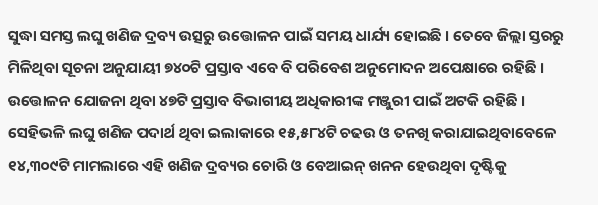ସୁଦ୍ଧା ସମସ୍ତ ଲଘୁ ଖଣିଜ ଦ୍ରବ୍ୟ ଉତ୍ସରୁ ଉତ୍ତୋଳନ ପାଇଁ ସମୟ ଧାର୍ଯ୍ୟ ହୋଇଛି । ତେବେ ଜିଲ୍ଲା ସ୍ତରରୁ ମିଳିଥିବା ସୂଚନା ଅନୁଯାୟୀ ୭୪୦ଟି ପ୍ରସ୍ତାବ ଏବେ ବି ପରିବେଶ ଅନୁମୋଦନ ଅପେକ୍ଷାରେ ରହିଛି । ଉତ୍ତୋଳନ ଯୋଜନା ଥିବା ୪୭ଟି ପ୍ରସ୍ତାବ ବିଭାଗୀୟ ଅଧିକାରୀଙ୍କ ମଞ୍ଜୁରୀ ପାଇଁ ଅଟକି ରହିଛି ।
ସେହିଭଳି ଲଘୁ ଖଣିଜ ପଦାର୍ଥ ଥିବା ଇଲାକାରେ ୧୫,୫୮୪ଟି ଚଢଉ ଓ ତନଖି କରାଯାଇଥିବାବେଳେ ୧୪,୩୦୯ଟି ମାମଲାରେ ଏହି ଖଣିଜ ଦ୍ରବ୍ୟର ଚୋରି ଓ ବେଆଇନ୍ ଖନନ ହେଉଥିବା ଦୃଷ୍ଟିକୁ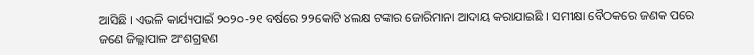ଆସିଛି । ଏଭଳି କାର୍ଯ୍ୟପାଇଁ ୨୦୨୦-୨୧ ବର୍ଷରେ ୨୨କୋଟି ୪ଲକ୍ଷ ଟଙ୍କାର ଜୋରିମାନା ଆଦାୟ କରାଯାଇଛି । ସମୀକ୍ଷା ବୈଠକରେ ଜଣକ ପରେ ଜଣେ ଜିଲ୍ଲାପାଳ ଅଂଶଗ୍ରହଣ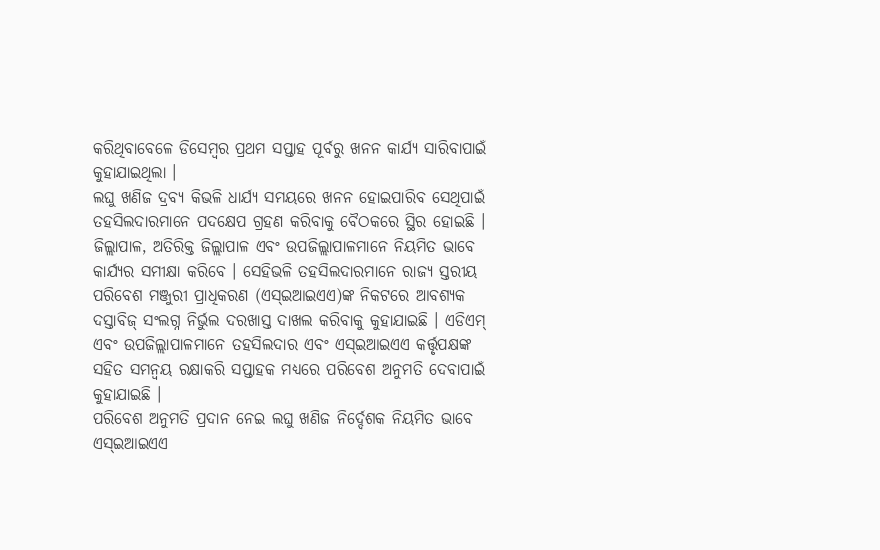କରିଥିବାବେଳେ ଡିସେମ୍ବର ପ୍ରଥମ ସପ୍ତାହ ପୂର୍ବରୁ ଖନନ କାର୍ଯ୍ୟ ସାରିବାପାଇଁ କୁହାଯାଇଥିଲା ।
ଲଘୁ ଖଣିଜ ଦ୍ରବ୍ୟ କିଭଳି ଧାର୍ଯ୍ୟ ସମୟରେ ଖନନ ହୋଇପାରିବ ସେଥିପାଇଁ ତହସିଲଦାରମାନେ ପଦକ୍ଷେପ ଗ୍ରହଣ କରିବାକୁ ବୈଠକରେ ସ୍ଥିର ହୋଇଛି । ଜିଲ୍ଲାପାଳ, ଅତିରିକ୍ତ ଜିଲ୍ଲାପାଳ ଏବଂ ଉପଜିଲ୍ଲାପାଳମାନେ ନିୟମିତ ଭାବେ କାର୍ଯ୍ୟର ସମୀକ୍ଷା କରିବେ । ସେହିଭଳି ତହସିଲଦାରମାନେ ରାଜ୍ୟ ସ୍ତରୀୟ ପରିବେଶ ମଞ୍ଜୁରୀ ପ୍ରାଧିକରଣ (ଏସ୍ଇଆଇଏଏ)ଙ୍କ ନିକଟରେ ଆବଶ୍ୟକ ଦସ୍ତାବିଜ୍ ସଂଲଗ୍ନ ନିର୍ଭୁଲ ଦରଖାସ୍ତ ଦାଖଲ କରିବାକୁ କୁହାଯାଇଛି । ଏଡିଏମ୍ ଏବଂ ଉପଜିଲ୍ଲାପାଳମାନେ ତହସିଲଦାର ଏବଂ ଏସ୍ଇଆଇଏଏ କର୍ତ୍ତୃପକ୍ଷଙ୍କ ସହିତ ସମନ୍ୱୟ ରକ୍ଷାକରି ସପ୍ତାହକ ମଧ୍ୟରେ ପରିବେଶ ଅନୁମତି ଦେବାପାଇଁ କୁହାଯାଇଛି ।
ପରିବେଶ ଅନୁମତି ପ୍ରଦାନ ନେଇ ଲଘୁ ଖଣିଜ ନିର୍ଦ୍ଦେଶକ ନିୟମିତ ଭାବେ ଏସ୍ଇଆଇଏଏ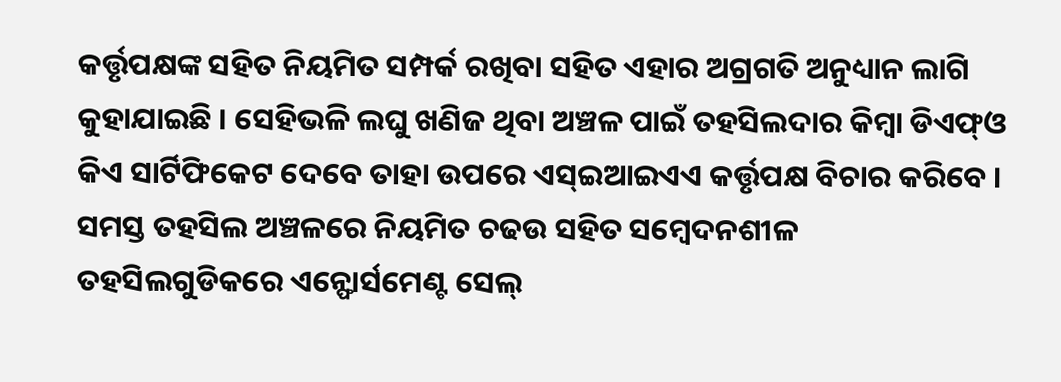କର୍ତ୍ତୃପକ୍ଷଙ୍କ ସହିତ ନିୟମିତ ସମ୍ପର୍କ ରଖିବା ସହିତ ଏହାର ଅଗ୍ରଗତି ଅନୁଧ୍ୟାନ ଲାଗି କୁହାଯାଇଛି । ସେହିଭଳି ଲଘୁ ଖଣିଜ ଥିବା ଅଞ୍ଚଳ ପାଇଁ ତହସିଲଦାର କିମ୍ବା ଡିଏଫ୍ଓ କିଏ ସାର୍ଟିଫିକେଟ ଦେବେ ତାହା ଉପରେ ଏସ୍ଇଆଇଏଏ କର୍ତ୍ତୃପକ୍ଷ ବିଚାର କରିବେ । ସମସ୍ତ ତହସିଲ ଅଞ୍ଚଳରେ ନିୟମିତ ଚଢଉ ସହିତ ସମ୍ବେଦନଶୀଳ ତହସିଲଗୁଡିକରେ ଏନ୍ଫୋର୍ସମେଣ୍ଟ ସେଲ୍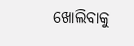ଖୋଲିବାକୁ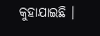କୁହାଯାଇଛି ।